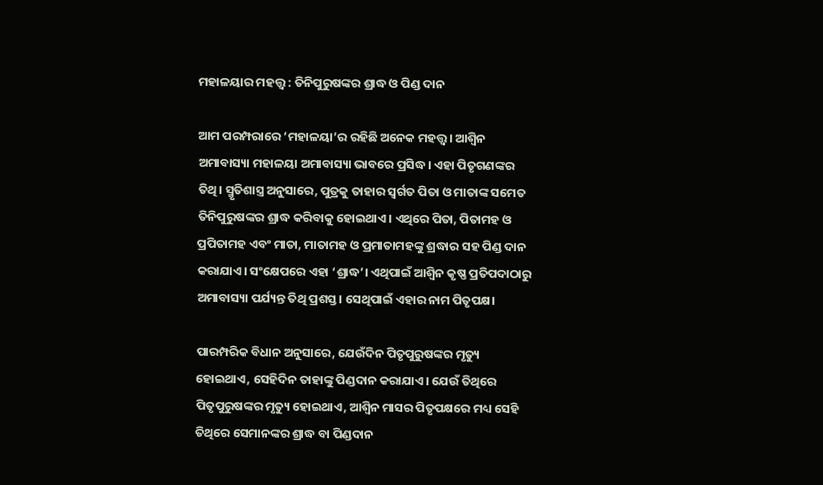ମହାଳୟାର ମହତ୍ତ୍ୱ : ତିନିପୁରୁଷଙ୍କର ଶ୍ରାଦ୍ଧ ଓ ପିଣ୍ଡ ଦାନ

ଆମ ପରମ୍ପରାରେ ‘ମହାଳୟା’ର ରହିଛି ଅନେକ ମହତ୍ତ୍ୱ। ଆଶ୍ୱିନ ଅମାବାସ୍ୟା ମହାଳୟା ଅମାବାସ୍ୟା ଭାବରେ ପ୍ରସିଦ୍ଧ। ଏହା ପିତୃଗଣଙ୍କର ତିଥି। ସ୍ମୃତିଶାସ୍ତ୍ର ଅନୁସାରେ, ପୁତ୍ରକୁ ତାହାର ସ୍ୱର୍ଗତ ପିତା ଓ ମାତାଙ୍କ ସମେତ ତିନିପୁରୁଷଙ୍କର ଶ୍ରାଦ୍ଧ କରିବାକୁ ହୋଇଥାଏ। ଏଥିରେ ପିତା, ପିତାମହ ଓ ପ୍ରପିତାମହ ଏବଂ ମାତା, ମାତାମହ ଓ ପ୍ରମାତାମହଙ୍କୁ ଶ୍ରଦ୍ଧାର ସହ ପିଣ୍ଡ ଦାନ କରାଯାଏ। ସଂକ୍ଷେପରେ ଏହା ‘ଶ୍ରାଦ୍ଧ’। ଏଥିପାଇଁ ଆଶ୍ୱିନ କୃଷ୍ଣ ପ୍ରତିପଦାଠାରୁ ଅମାବାସ୍ୟା ପର୍ଯ୍ୟନ୍ତ ତିଥି ପ୍ରଶସ୍ତ। ସେଥିପାଇଁ ଏହାର ନାମ ପିତୃପକ୍ଷ।

ପାରମ୍ପରିକ ବିଧାନ ଅନୁସାରେ, ଯେଉଁଦିନ ପିତୃପୁରୁଷଙ୍କର ମୃତ୍ୟୁ ହୋଇଥାଏ, ସେହିଦିନ ତାହାଙ୍କୁ ପିଣ୍ଡଦାନ କରାଯାଏ। ଯେଉଁ ତିଥିରେ ପିତୃପୁରୁଷଙ୍କର ମୃତ୍ୟୁ ହୋଇଥାଏ, ଆଶ୍ୱିନ ମାସର ପିତୃପକ୍ଷରେ ମଧ୍ୟ ସେହି ତିଥିରେ ସେମାନଙ୍କର ଶ୍ରାଦ୍ଧ ବା ପିଣ୍ଡଦାନ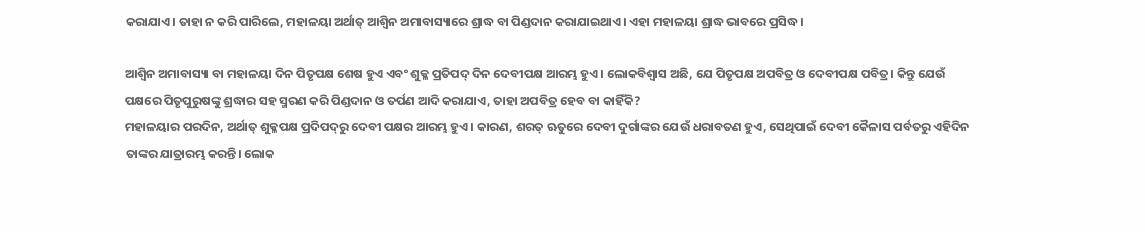କରାଯାଏ। ତାହା ନ କରି ପାରିଲେ, ମହାଳୟା ଅର୍ଥାତ୍ ଆଶ୍ୱିନ ଅମାବାସ୍ୟାରେ ଶ୍ରାଦ୍ଧ ବା ପିଣ୍ଡଦାନ କରାଯାଇଥାଏ। ଏହା ମହାଳୟା ଶ୍ରାଦ୍ଧ ଭାବରେ ପ୍ରସିଦ୍ଧ।

ଆଶ୍ୱିନ ଅମାବାସ୍ୟା ବା ମହାଳୟା ଦିନ ପିତୃପକ୍ଷ ଶେଷ ହୁଏ ଏବଂ ଶୁକ୍ଳ ପ୍ରତିପଦ୍ ଦିନ ଦେବୀପକ୍ଷ ଆରମ୍ଭ ହୁଏ। ଲୋକବିଶ୍ୱାସ ଅଛି, ଯେ ପିତୃପକ୍ଷ ଅପବିତ୍ର ଓ ଦେବୀପକ୍ଷ ପବିତ୍ର। କିନ୍ତୁ ଯେଉଁ ପକ୍ଷରେ ପିତୃପୁରୁଷଙ୍କୁ ଶ୍ରଦ୍ଧାର ସହ ସ୍ମରଣ କରି ପିଣ୍ଡଦାନ ଓ ତର୍ପଣ ଆଦି କରାଯାଏ, ତାହା ଅପବିତ୍ର ହେବ ବା କାହିଁକି?
ମହାଳୟାର ପରଦିନ, ଅର୍ଥାତ୍ ଶୁକ୍ଳପକ୍ଷ ପ୍ରଦିପଦ୍‌ରୁ ଦେବୀ ପକ୍ଷର ଆରମ୍ଭ ହୁଏ। କାରଣ, ଶରତ୍ ଋତୁରେ ଦେବୀ ଦୁର୍ଗାଙ୍କର ଯେଉଁ ଧରାବତଣ ହୁଏ, ସେଥିପାଇଁ ଦେବୀ କୈଳାସ ପର୍ବତରୁ ଏହିଦିନ ତାଙ୍କର ଯାତ୍ରାରମ୍ଭ କରନ୍ତି। ଲୋକ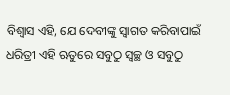ବିଶ୍ୱାସ ଏହି, ଯେ ଦେବୀଙ୍କୁ ସ୍ୱାଗତ କରିବାପାଇଁ ଧରିତ୍ରୀ ଏହି ଋତୁରେ ସବୁଠୁ ସ୍ୱଚ୍ଛ ଓ ସବୁଠୁ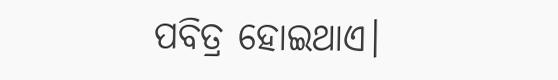ପବିତ୍ର ହୋଇଥାଏ।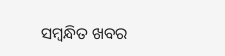ସମ୍ବନ୍ଧିତ ଖବର